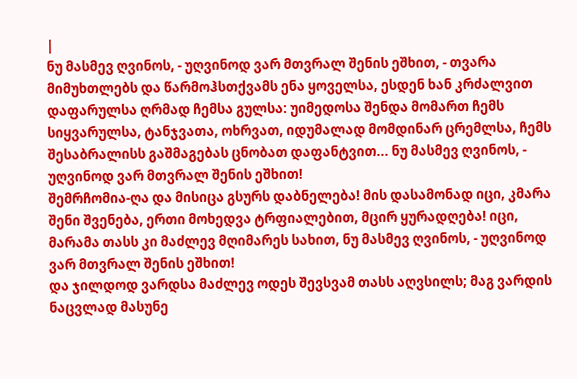|
ნუ მასმევ ღვინოს, - უღვინოდ ვარ მთვრალ შენის ეშხით, - თვარა მიმუხთლებს და წარმოჰსთქვამს ენა ყოველსა, ესდენ ხან კრძალვით დაფარულსა ღრმად ჩემსა გულსა: უიმედოსა შენდა მომართ ჩემს სიყვარულსა, ტანჯვათა, ოხრვათ, იდუმალად მომდინარ ცრემლსა, ჩემს შესაბრალისს გაშმაგებას ცნობათ დაფანტვით... ნუ მასმევ ღვინოს, - უღვინოდ ვარ მთვრალ შენის ეშხით!
შემრჩომია-ღა და მისიცა გსურს დაბნელება! მის დასამონად იცი, კმარა შენი შვენება, ერთი მოხედვა ტრფიალებით, მცირ ყურადღება! იცი, მარამა თასს კი მაძლევ მღიმარეს სახით, ნუ მასმევ ღვინოს, - უღვინოდ ვარ მთვრალ შენის ეშხით!
და ჯილდოდ ვარდსა მაძლევ ოდეს შევსვამ თასს აღვსილს; მაგ ვარდის ნაცვლად მასუნე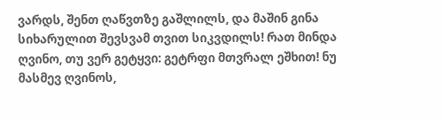ვარდს, შენთ ღაწვთზე გაშლილს, და მაშინ გინა სიხარულით შევსვამ თვით სიკვდილს! რათ მინდა ღვინო, თუ ვერ გეტყვი: გეტრფი მთვრალ ეშხით! ნუ მასმევ ღვინოს,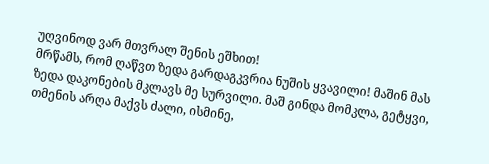უღვინოდ ვარ მთვრალ შენის ეშხით!
მრწამს, რომ ღაწვთ ზედა გარდაგკვრია ნუშის ყვავილი! მაშინ მას ზედა დაკონების მკლავს მე სურვილი. მაშ გინდა მომკლა, გეტყვი, თმენის არღა მაქვს ძალი, ისმინე,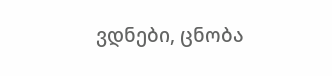ვდნები, ცნობა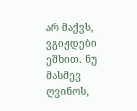არ მაქვს, ვგიჟდები ეშხით. ნუ მასმევ ღვინოს,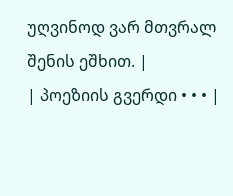უღვინოდ ვარ მთვრალ შენის ეშხით. |
| პოეზიის გვერდი • • • |